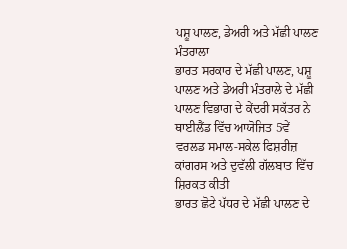ਪਸ਼ੂ ਪਾਲਣ, ਡੇਅਰੀ ਅਤੇ ਮੱਛੀ ਪਾਲਣ ਮੰਤਰਾਲਾ
ਭਾਰਤ ਸਰਕਾਰ ਦੇ ਮੱਛੀ ਪਾਲਣ, ਪਸ਼ੂ ਪਾਲਣ ਅਤੇ ਡੇਅਰੀ ਮੰਤਰਾਲੇ ਦੇ ਮੱਛੀ ਪਾਲਣ ਵਿਭਾਗ ਦੇ ਕੇਂਦਰੀ ਸਕੱਤਰ ਨੇ ਥਾਈਲੈਂਡ ਵਿੱਚ ਆਯੋਜਿਤ 5ਵੇਂ ਵਰਲਡ ਸਮਾਲ-ਸਕੇਲ ਫਿਸ਼ਰੀਜ਼ ਕਾਂਗਰਸ ਅਤੇ ਦੁਵੱਲੀ ਗੱਲਬਾਤ ਵਿੱਚ ਸ਼ਿਰਕਤ ਕੀਤੀ
ਭਾਰਤ ਛੋਟੇ ਪੱਧਰ ਦੇ ਮੱਛੀ ਪਾਲਣ ਦੇ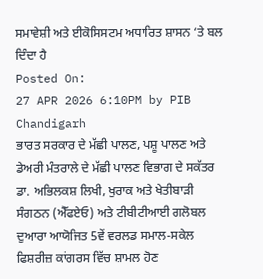ਸਮਾਵੇਸ਼ੀ ਅਤੇ ਈਕੋਸਿਸਟਮ ਅਧਾਰਿਤ ਸ਼ਾਸਨ ‘ਤੇ ਬਲ ਦਿੰਦਾ ਹੈ
Posted On:
27 APR 2026 6:10PM by PIB Chandigarh
ਭਾਰਤ ਸਰਕਾਰ ਦੇ ਮੱਛੀ ਪਾਲਣ, ਪਸ਼ੂ ਪਾਲਣ ਅਤੇ ਡੇਅਰੀ ਮੰਤਰਾਲੇ ਦੇ ਮੱਛੀ ਪਾਲਣ ਵਿਭਾਗ ਦੇ ਸਕੱਤਰ ਡਾ. ਅਭਿਲਕਸ਼ ਲਿਖੀ, ਖੁਰਾਕ ਅਤੇ ਖੇਤੀਬਾੜੀ ਸੰਗਠਨ (ਐੱਫਏਓ) ਅਤੇ ਟੀਬੀਟੀਆਈ ਗਲੋਬਲ ਦੁਆਰਾ ਆਯੋਜਿਤ 5ਵੇਂ ਵਰਲਡ ਸਮਾਲ-ਸਕੇਲ ਫਿਸ਼ਰੀਜ਼ ਕਾਂਗਰਸ ਵਿੱਚ ਸ਼ਾਮਲ ਹੋਣ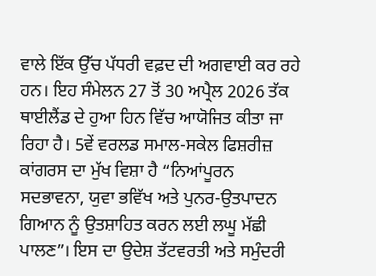ਵਾਲੇ ਇੱਕ ਉੱਚ ਪੱਧਰੀ ਵਫ਼ਦ ਦੀ ਅਗਵਾਈ ਕਰ ਰਹੇ ਹਨ। ਇਹ ਸੰਮੇਲਨ 27 ਤੋਂ 30 ਅਪ੍ਰੈਲ 2026 ਤੱਕ ਥਾਈਲੈਂਡ ਦੇ ਹੁਆ ਹਿਨ ਵਿੱਚ ਆਯੋਜਿਤ ਕੀਤਾ ਜਾ ਰਿਹਾ ਹੈ। 5ਵੇਂ ਵਰਲਡ ਸਮਾਲ-ਸਕੇਲ ਫਿਸ਼ਰੀਜ਼ ਕਾਂਗਰਸ ਦਾ ਮੁੱਖ ਵਿਸ਼ਾ ਹੈ “ਨਿਆਂਪੂਰਨ ਸਦਭਾਵਨਾ, ਯੁਵਾ ਭਵਿੱਖ ਅਤੇ ਪੁਨਰ-ਉਤਪਾਦਨ ਗਿਆਨ ਨੂੰ ਉਤਸ਼ਾਹਿਤ ਕਰਨ ਲਈ ਲਘੂ ਮੱਛੀ ਪਾਲਣ”। ਇਸ ਦਾ ਉਦੇਸ਼ ਤੱਟਵਰਤੀ ਅਤੇ ਸਮੁੰਦਰੀ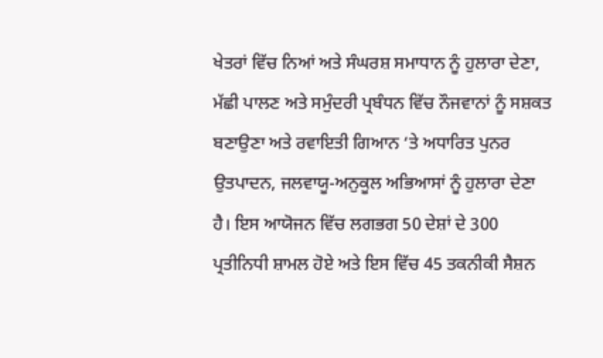ਖੇਤਰਾਂ ਵਿੱਚ ਨਿਆਂ ਅਤੇ ਸੰਘਰਸ਼ ਸਮਾਧਾਨ ਨੂੰ ਹੁਲਾਰਾ ਦੇਣਾ, ਮੱਛੀ ਪਾਲਣ ਅਤੇ ਸਮੁੰਦਰੀ ਪ੍ਰਬੰਧਨ ਵਿੱਚ ਨੌਜਵਾਨਾਂ ਨੂੰ ਸਸ਼ਕਤ ਬਣਾਉਣਾ ਅਤੇ ਰਵਾਇਤੀ ਗਿਆਨ ‘ਤੇ ਅਧਾਰਿਤ ਪੁਨਰ ਉਤਪਾਦਨ, ਜਲਵਾਯੂ-ਅਨੁਕੂਲ ਅਭਿਆਸਾਂ ਨੂੰ ਹੁਲਾਰਾ ਦੇਣਾ ਹੈ। ਇਸ ਆਯੋਜਨ ਵਿੱਚ ਲਗਭਗ 50 ਦੇਸ਼ਾਂ ਦੇ 300 ਪ੍ਰਤੀਨਿਧੀ ਸ਼ਾਮਲ ਹੋਏ ਅਤੇ ਇਸ ਵਿੱਚ 45 ਤਕਨੀਕੀ ਸੈਸ਼ਨ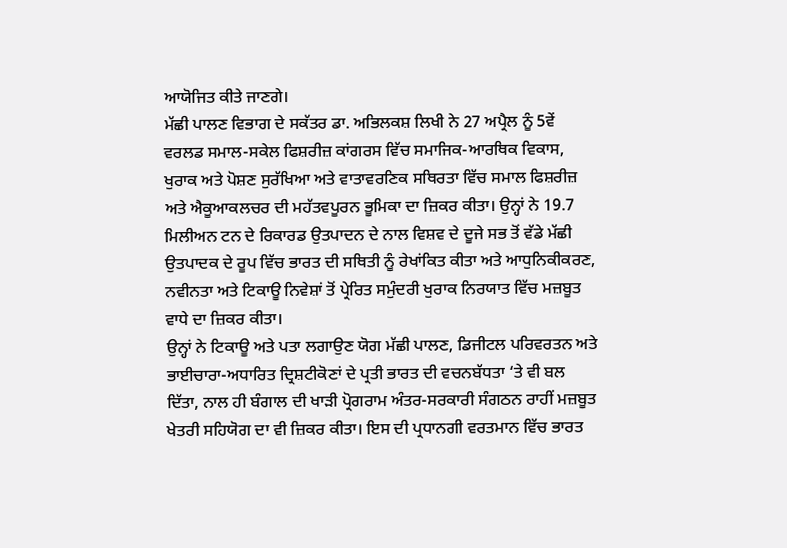ਆਯੋਜਿਤ ਕੀਤੇ ਜਾਣਗੇ।
ਮੱਛੀ ਪਾਲਣ ਵਿਭਾਗ ਦੇ ਸਕੱਤਰ ਡਾ. ਅਭਿਲਕਸ਼ ਲਿਖੀ ਨੇ 27 ਅਪ੍ਰੈਲ ਨੂੰ 5ਵੇਂ ਵਰਲਡ ਸਮਾਲ-ਸਕੇਲ ਫਿਸ਼ਰੀਜ਼ ਕਾਂਗਰਸ ਵਿੱਚ ਸਮਾਜਿਕ-ਆਰਥਿਕ ਵਿਕਾਸ, ਖੁਰਾਕ ਅਤੇ ਪੋਸ਼ਣ ਸੁਰੱਖਿਆ ਅਤੇ ਵਾਤਾਵਰਣਿਕ ਸਥਿਰਤਾ ਵਿੱਚ ਸਮਾਲ ਫਿਸ਼ਰੀਜ਼ ਅਤੇ ਐਕੂਆਕਲਚਰ ਦੀ ਮਹੱਤਵਪੂਰਨ ਭੂਮਿਕਾ ਦਾ ਜ਼ਿਕਰ ਕੀਤਾ। ਉਨ੍ਹਾਂ ਨੇ 19.7 ਮਿਲੀਅਨ ਟਨ ਦੇ ਰਿਕਾਰਡ ਉਤਪਾਦਨ ਦੇ ਨਾਲ ਵਿਸ਼ਵ ਦੇ ਦੂਜੇ ਸਭ ਤੋਂ ਵੱਡੇ ਮੱਛੀ ਉਤਪਾਦਕ ਦੇ ਰੂਪ ਵਿੱਚ ਭਾਰਤ ਦੀ ਸਥਿਤੀ ਨੂੰ ਰੇਖਾਂਕਿਤ ਕੀਤਾ ਅਤੇ ਆਧੁਨਿਕੀਕਰਣ, ਨਵੀਨਤਾ ਅਤੇ ਟਿਕਾਊ ਨਿਵੇਸ਼ਾਂ ਤੋਂ ਪ੍ਰੇਰਿਤ ਸਮੁੰਦਰੀ ਖੁਰਾਕ ਨਿਰਯਾਤ ਵਿੱਚ ਮਜ਼ਬੂਤ ਵਾਧੇ ਦਾ ਜ਼ਿਕਰ ਕੀਤਾ।
ਉਨ੍ਹਾਂ ਨੇ ਟਿਕਾਊ ਅਤੇ ਪਤਾ ਲਗਾਉਣ ਯੋਗ ਮੱਛੀ ਪਾਲਣ, ਡਿਜੀਟਲ ਪਰਿਵਰਤਨ ਅਤੇ ਭਾਈਚਾਰਾ-ਅਧਾਰਿਤ ਦ੍ਰਿਸ਼ਟੀਕੋਣਾਂ ਦੇ ਪ੍ਰਤੀ ਭਾਰਤ ਦੀ ਵਚਨਬੱਧਤਾ ‘ਤੇ ਵੀ ਬਲ ਦਿੱਤਾ, ਨਾਲ ਹੀ ਬੰਗਾਲ ਦੀ ਖਾੜੀ ਪ੍ਰੋਗਰਾਮ ਅੰਤਰ-ਸਰਕਾਰੀ ਸੰਗਠਨ ਰਾਹੀਂ ਮਜ਼ਬੂਤ ਖੇਤਰੀ ਸਹਿਯੋਗ ਦਾ ਵੀ ਜ਼ਿਕਰ ਕੀਤਾ। ਇਸ ਦੀ ਪ੍ਰਧਾਨਗੀ ਵਰਤਮਾਨ ਵਿੱਚ ਭਾਰਤ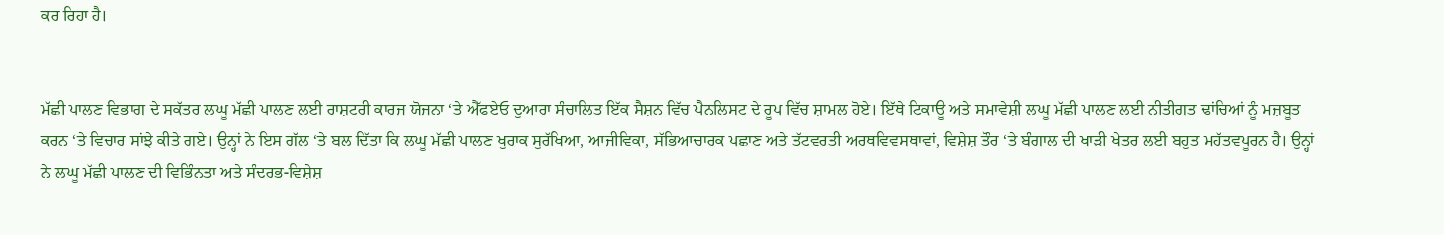ਕਰ ਰਿਹਾ ਹੈ।


ਮੱਛੀ ਪਾਲਣ ਵਿਭਾਗ ਦੇ ਸਕੱਤਰ ਲਘੂ ਮੱਛੀ ਪਾਲਣ ਲਈ ਰਾਸ਼ਟਰੀ ਕਾਰਜ ਯੋਜਨਾ ‘ਤੇ ਐੱਫਏਓ ਦੁਆਰਾ ਸੰਚਾਲਿਤ ਇੱਕ ਸੈਸ਼ਨ ਵਿੱਚ ਪੈਨਲਿਸਟ ਦੇ ਰੂਪ ਵਿੱਚ ਸ਼ਾਮਲ ਹੋਏ। ਇੱਥੇ ਟਿਕਾਊ ਅਤੇ ਸਮਾਵੇਸ਼ੀ ਲਘੂ ਮੱਛੀ ਪਾਲਣ ਲਈ ਨੀਤੀਗਤ ਢਾਂਚਿਆਂ ਨੂੰ ਮਜ਼ਬੂਤ ਕਰਨ ‘ਤੇ ਵਿਚਾਰ ਸਾਂਝੇ ਕੀਤੇ ਗਏ। ਉਨ੍ਹਾਂ ਨੇ ਇਸ ਗੱਲ ‘ਤੇ ਬਲ ਦਿੱਤਾ ਕਿ ਲਘੂ ਮੱਛੀ ਪਾਲਣ ਖੁਰਾਕ ਸੁਰੱਖਿਆ, ਆਜੀਵਿਕਾ, ਸੱਭਿਆਚਾਰਕ ਪਛਾਣ ਅਤੇ ਤੱਟਵਰਤੀ ਅਰਥਵਿਵਸਥਾਵਾਂ, ਵਿਸ਼ੇਸ਼ ਤੌਰ ‘ਤੇ ਬੰਗਾਲ ਦੀ ਖਾੜੀ ਖੇਤਰ ਲਈ ਬਹੁਤ ਮਹੱਤਵਪੂਰਨ ਹੈ। ਉਨ੍ਹਾਂ ਨੇ ਲਘੂ ਮੱਛੀ ਪਾਲਣ ਦੀ ਵਿਭਿੰਨਤਾ ਅਤੇ ਸੰਦਰਭ-ਵਿਸ਼ੇਸ਼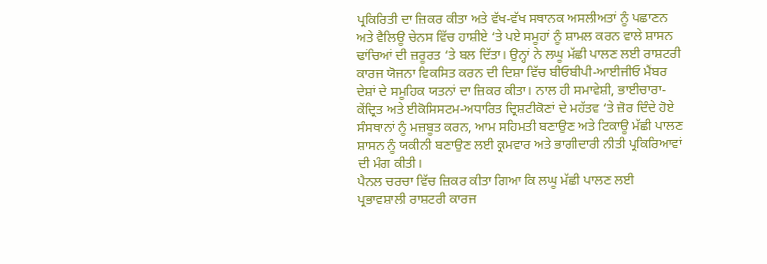ਪ੍ਰਕਿਰਿਤੀ ਦਾ ਜ਼ਿਕਰ ਕੀਤਾ ਅਤੇ ਵੱਖ-ਵੱਖ ਸਥਾਨਕ ਅਸਲੀਅਤਾਂ ਨੂੰ ਪਛਾਣਨ ਅਤੇ ਵੈਲਿਊ ਚੇਨਸ ਵਿੱਚ ਹਾਸ਼ੀਏ ‘ਤੇ ਪਏ ਸਮੂਹਾਂ ਨੂੰ ਸ਼ਾਮਲ ਕਰਨ ਵਾਲੇ ਸ਼ਾਸਨ ਢਾਂਚਿਆਂ ਦੀ ਜ਼ਰੂਰਤ ‘ਤੇ ਬਲ ਦਿੱਤਾ। ਉਨ੍ਹਾਂ ਨੇ ਲਘੂ ਮੱਛੀ ਪਾਲਣ ਲਈ ਰਾਸ਼ਟਰੀ ਕਾਰਜ ਯੋਜਨਾ ਵਿਕਸਿਤ ਕਰਨ ਦੀ ਦਿਸ਼ਾ ਵਿੱਚ ਬੀਓਬੀਪੀ-ਆਈਜੀਓ ਮੈਂਬਰ ਦੇਸ਼ਾਂ ਦੇ ਸਮੂਹਿਕ ਯਤਨਾਂ ਦਾ ਜ਼ਿਕਰ ਕੀਤਾ। ਨਾਲ ਹੀ ਸਮਾਵੇਸ਼ੀ, ਭਾਈਚਾਰਾ-ਕੇਂਦ੍ਰਿਤ ਅਤੇ ਈਕੋਸਿਸਟਮ-ਅਧਾਰਿਤ ਦ੍ਰਿਸ਼ਟੀਕੋਣਾਂ ਦੇ ਮਹੱਤਵ ‘ਤੇ ਜ਼ੋਰ ਦਿੰਦੇ ਹੋਏ ਸੰਸਥਾਨਾਂ ਨੂੰ ਮਜ਼ਬੂਤ ਕਰਨ, ਆਮ ਸਹਿਮਤੀ ਬਣਾਉਣ ਅਤੇ ਟਿਕਾਊ ਮੱਛੀ ਪਾਲਣ ਸ਼ਾਸਨ ਨੂੰ ਯਕੀਨੀ ਬਣਾਉਣ ਲਈ ਕ੍ਰਮਵਾਰ ਅਤੇ ਭਾਗੀਦਾਰੀ ਨੀਤੀ ਪ੍ਰਕਿਰਿਆਵਾਂ ਦੀ ਮੰਗ ਕੀਤੀ।
ਪੈਨਲ ਚਰਚਾ ਵਿੱਚ ਜ਼ਿਕਰ ਕੀਤਾ ਗਿਆ ਕਿ ਲਘੂ ਮੱਛੀ ਪਾਲਣ ਲਈ ਪ੍ਰਭਾਵਸ਼ਾਲੀ ਰਾਸ਼ਟਰੀ ਕਾਰਜ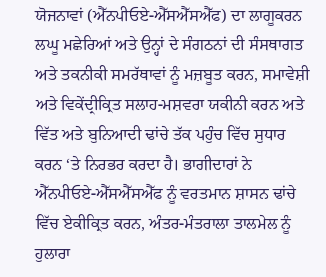ਯੋਜਨਾਵਾਂ (ਐੱਨਪੀਓਏ-ਐੱਸਐੱਸਐੱਫ) ਦਾ ਲਾਗੂਕਰਨ ਲਘੂ ਮਛੇਰਿਆਂ ਅਤੇ ਉਨ੍ਹਾਂ ਦੇ ਸੰਗਠਨਾਂ ਦੀ ਸੰਸਥਾਗਤ ਅਤੇ ਤਕਨੀਕੀ ਸਮਰੱਥਾਵਾਂ ਨੂੰ ਮਜ਼ਬੂਤ ਕਰਨ, ਸਮਾਵੇਸ਼ੀ ਅਤੇ ਵਿਕੇਂਦ੍ਰੀਕ੍ਰਿਤ ਸਲਾਹ-ਮਸ਼ਵਰਾ ਯਕੀਨੀ ਕਰਨ ਅਤੇ ਵਿੱਤ ਅਤੇ ਬੁਨਿਆਦੀ ਢਾਂਚੇ ਤੱਕ ਪਹੁੰਚ ਵਿੱਚ ਸੁਧਾਰ ਕਰਨ ‘ਤੇ ਨਿਰਭਰ ਕਰਦਾ ਹੈ। ਭਾਗੀਦਾਰਾਂ ਨੇ ਐੱਨਪੀਓਏ-ਐੱਸਐੱਸਐੱਫ ਨੂੰ ਵਰਤਮਾਨ ਸ਼ਾਸਨ ਢਾਂਚੇ ਵਿੱਚ ਏਕੀਕ੍ਰਿਤ ਕਰਨ, ਅੰਤਰ-ਮੰਤਰਾਲਾ ਤਾਲਮੇਲ ਨੂੰ ਹੁਲਾਰਾ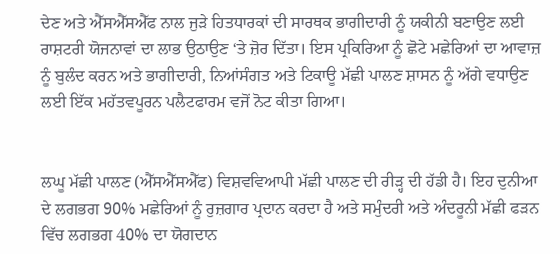ਦੇਣ ਅਤੇ ਐੱਸਐੱਸਐੱਫ ਨਾਲ ਜੁੜੇ ਹਿਤਧਾਰਕਾਂ ਦੀ ਸਾਰਥਕ ਭਾਗੀਦਾਰੀ ਨੂੰ ਯਕੀਨੀ ਬਣਾਉਣ ਲਈ ਰਾਸ਼ਟਰੀ ਯੋਜਨਾਵਾਂ ਦਾ ਲਾਭ ਉਠਾਉਣ ‘ਤੇ ਜ਼ੋਰ ਦਿੱਤਾ। ਇਸ ਪ੍ਰਕਿਰਿਆ ਨੂੰ ਛੋਟੇ ਮਛੇਰਿਆਂ ਦਾ ਆਵਾਜ਼ ਨੂੰ ਬੁਲੰਦ ਕਰਨ ਅਤੇ ਭਾਗੀਦਾਰੀ, ਨਿਆਂਸੰਗਤ ਅਤੇ ਟਿਕਾਊ ਮੱਛੀ ਪਾਲਣ ਸ਼ਾਸਨ ਨੂੰ ਅੱਗੇ ਵਧਾਉਣ ਲਈ ਇੱਕ ਮਹੱਤਵਪੂਰਨ ਪਲੈਟਫਾਰਮ ਵਜੋਂ ਨੋਟ ਕੀਤਾ ਗਿਆ।


ਲਘੂ ਮੱਛੀ ਪਾਲਣ (ਐੱਸਐੱਸਐੱਫ) ਵਿਸ਼ਵਵਿਆਪੀ ਮੱਛੀ ਪਾਲਣ ਦੀ ਰੀੜ੍ਹ ਦੀ ਹੱਡੀ ਹੈ। ਇਹ ਦੁਨੀਆ ਦੇ ਲਗਭਗ 90% ਮਛੇਰਿਆਂ ਨੂੰ ਰੁਜ਼ਗਾਰ ਪ੍ਰਦਾਨ ਕਰਦਾ ਹੈ ਅਤੇ ਸਮੁੰਦਰੀ ਅਤੇ ਅੰਦਰੂਨੀ ਮੱਛੀ ਫੜਨ ਵਿੱਚ ਲਗਭਗ 40% ਦਾ ਯੋਗਦਾਨ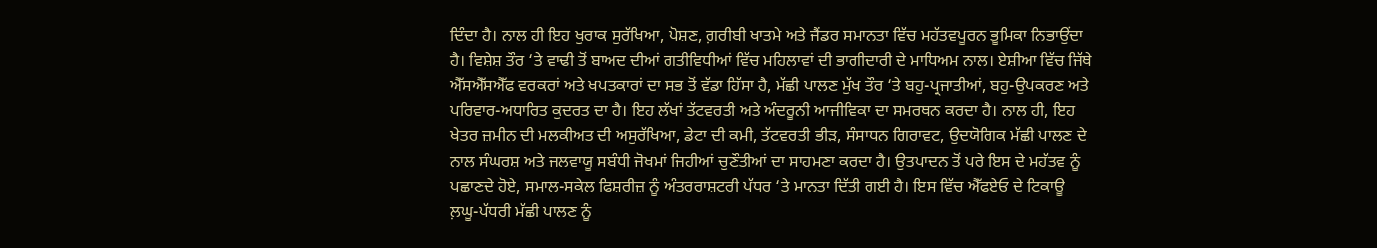ਦਿੰਦਾ ਹੈ। ਨਾਲ ਹੀ ਇਹ ਖੁਰਾਕ ਸੁਰੱਖਿਆ, ਪੋਸ਼ਣ, ਗ਼ਰੀਬੀ ਖਾਤਮੇ ਅਤੇ ਜੈਂਡਰ ਸਮਾਨਤਾ ਵਿੱਚ ਮਹੱਤਵਪੂਰਨ ਭੂਮਿਕਾ ਨਿਭਾਉਂਦਾ ਹੈ। ਵਿਸ਼ੇਸ਼ ਤੌਰ ‘ਤੇ ਵਾਢੀ ਤੋਂ ਬਾਅਦ ਦੀਆਂ ਗਤੀਵਿਧੀਆਂ ਵਿੱਚ ਮਹਿਲਾਵਾਂ ਦੀ ਭਾਗੀਦਾਰੀ ਦੇ ਮਾਧਿਅਮ ਨਾਲ। ਏਸ਼ੀਆ ਵਿੱਚ ਜਿੱਥੇ ਐੱਸਐੱਸਐੱਫ ਵਰਕਰਾਂ ਅਤੇ ਖਪਤਕਾਰਾਂ ਦਾ ਸਭ ਤੋਂ ਵੱਡਾ ਹਿੱਸਾ ਹੈ, ਮੱਛੀ ਪਾਲਣ ਮੁੱਖ ਤੌਰ ‘ਤੇ ਬਹੁ-ਪ੍ਰਜਾਤੀਆਂ, ਬਹੁ-ਉਪਕਰਣ ਅਤੇ ਪਰਿਵਾਰ-ਅਧਾਰਿਤ ਕੁਦਰਤ ਦਾ ਹੈ। ਇਹ ਲੱਖਾਂ ਤੱਟਵਰਤੀ ਅਤੇ ਅੰਦਰੂਨੀ ਆਜੀਵਿਕਾ ਦਾ ਸਮਰਥਨ ਕਰਦਾ ਹੈ। ਨਾਲ ਹੀ, ਇਹ ਖੇਤਰ ਜ਼ਮੀਨ ਦੀ ਮਲਕੀਅਤ ਦੀ ਅਸੁਰੱਖਿਆ, ਡੇਟਾ ਦੀ ਕਮੀ, ਤੱਟਵਰਤੀ ਭੀੜ, ਸੰਸਾਧਨ ਗਿਰਾਵਟ, ਉਦਯੋਗਿਕ ਮੱਛੀ ਪਾਲਣ ਦੇ ਨਾਲ ਸੰਘਰਸ਼ ਅਤੇ ਜਲਵਾਯੂ ਸਬੰਧੀ ਜੋਖਮਾਂ ਜਿਹੀਆਂ ਚੁਣੌਤੀਆਂ ਦਾ ਸਾਹਮਣਾ ਕਰਦਾ ਹੈ। ਉਤਪਾਦਨ ਤੋਂ ਪਰੇ ਇਸ ਦੇ ਮਹੱਤਵ ਨੂੰ ਪਛਾਣਦੇ ਹੋਏ, ਸਮਾਲ-ਸਕੇਲ ਫਿਸ਼ਰੀਜ਼ ਨੂੰ ਅੰਤਰਰਾਸ਼ਟਰੀ ਪੱਧਰ ‘ਤੇ ਮਾਨਤਾ ਦਿੱਤੀ ਗਈ ਹੈ। ਇਸ ਵਿੱਚ ਐੱਫਏਓ ਦੇ ਟਿਕਾਊ ਲ਼ਘੂ-ਪੱਧਰੀ ਮੱਛੀ ਪਾਲਣ ਨੂੰ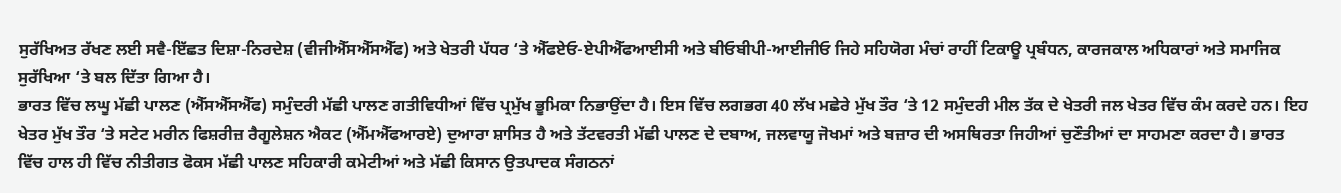ਸੁਰੱਖਿਅਤ ਰੱਖਣ ਲਈ ਸਵੈ-ਇੱਛਤ ਦਿਸ਼ਾ-ਨਿਰਦੇਸ਼ (ਵੀਜੀਐੱਸਐੱਸਐੱਫ) ਅਤੇ ਖੇਤਰੀ ਪੱਧਰ ‘ਤੇ ਐੱਫਏਓ-ਏਪੀਐੱਫਆਈਸੀ ਅਤੇ ਬੀਓਬੀਪੀ-ਆਈਜੀਓ ਜਿਹੇ ਸਹਿਯੋਗ ਮੰਚਾਂ ਰਾਹੀਂ ਟਿਕਾਊ ਪ੍ਰਬੰਧਨ, ਕਾਰਜਕਾਲ ਅਧਿਕਾਰਾਂ ਅਤੇ ਸਮਾਜਿਕ ਸੁਰੱਖਿਆ ‘ਤੇ ਬਲ ਦਿੱਤਾ ਗਿਆ ਹੈ।
ਭਾਰਤ ਵਿੱਚ ਲਘੂ ਮੱਛੀ ਪਾਲਣ (ਐੱਸਐੱਸਐੱਫ) ਸਮੁੰਦਰੀ ਮੱਛੀ ਪਾਲਣ ਗਤੀਵਿਧੀਆਂ ਵਿੱਚ ਪ੍ਰਮੁੱਖ ਭੂਮਿਕਾ ਨਿਭਾਉਂਦਾ ਹੈ। ਇਸ ਵਿੱਚ ਲਗਭਗ 40 ਲੱਖ ਮਛੇਰੇ ਮੁੱਖ ਤੌਰ ‘ਤੇ 12 ਸਮੁੰਦਰੀ ਮੀਲ ਤੱਕ ਦੇ ਖੇਤਰੀ ਜਲ ਖੇਤਰ ਵਿੱਚ ਕੰਮ ਕਰਦੇ ਹਨ। ਇਹ ਖੇਤਰ ਮੁੱਖ ਤੌਰ ‘ਤੇ ਸਟੇਟ ਮਰੀਨ ਫਿਸ਼ਰੀਜ਼ ਰੈਗੂਲੇਸ਼ਨ ਐਕਟ (ਐੱਮਐੱਫਆਰਏ) ਦੁਆਰਾ ਸ਼ਾਸਿਤ ਹੈ ਅਤੇ ਤੱਟਵਰਤੀ ਮੱਛੀ ਪਾਲਣ ਦੇ ਦਬਾਅ, ਜਲਵਾਯੂ ਜੋਖਮਾਂ ਅਤੇ ਬਜ਼ਾਰ ਦੀ ਅਸਥਿਰਤਾ ਜਿਹੀਆਂ ਚੁਣੌਤੀਆਂ ਦਾ ਸਾਹਮਣਾ ਕਰਦਾ ਹੈ। ਭਾਰਤ ਵਿੱਚ ਹਾਲ ਹੀ ਵਿੱਚ ਨੀਤੀਗਤ ਫੋਕਸ ਮੱਛੀ ਪਾਲਣ ਸਹਿਕਾਰੀ ਕਮੇਟੀਆਂ ਅਤੇ ਮੱਛੀ ਕਿਸਾਨ ਉਤਪਾਦਕ ਸੰਗਠਨਾਂ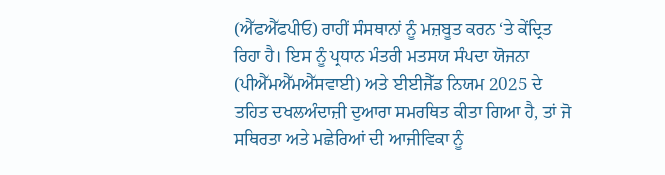(ਐੱਫਐੱਫਪੀਓ) ਰਾਹੀਂ ਸੰਸਥਾਨਾਂ ਨੂੰ ਮਜ਼ਬੂਤ ਕਰਨ ‘ਤੇ ਕੇਂਦ੍ਰਿਤ ਰਿਹਾ ਹੈ। ਇਸ ਨੂੰ ਪ੍ਰਧਾਨ ਮੰਤਰੀ ਮਤਸਯ ਸੰਪਦਾ ਯੋਜਨਾ (ਪੀਐੱਮਐੱਮਐੱਸਵਾਈ) ਅਤੇ ਈਈਜੈੱਡ ਨਿਯਮ 2025 ਦੇ ਤਹਿਤ ਦਖਲਅੰਦਾਜ਼ੀ ਦੁਆਰਾ ਸਮਰਥਿਤ ਕੀਤਾ ਗਿਆ ਹੈ, ਤਾਂ ਜੋ ਸਥਿਰਤਾ ਅਤੇ ਮਛੇਰਿਆਂ ਦੀ ਆਜੀਵਿਕਾ ਨੂੰ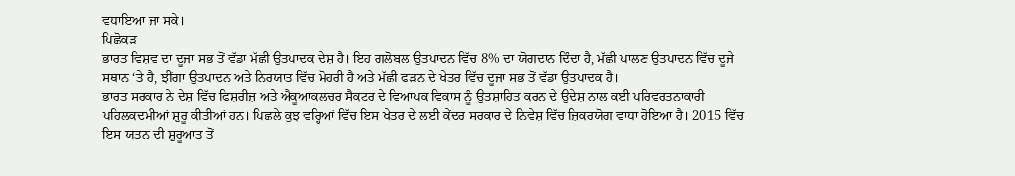ਵਧਾਇਆ ਜਾ ਸਕੇ।
ਪਿਛੋਕੜ
ਭਾਰਤ ਵਿਸ਼ਵ ਦਾ ਦੂਜਾ ਸਭ ਤੋਂ ਵੱਡਾ ਮੱਛੀ ਉਤਪਾਦਕ ਦੇਸ਼ ਹੈ। ਇਹ ਗਲੋਬਲ ਉਤਪਾਦਨ ਵਿੱਚ 8% ਦਾ ਯੋਗਦਾਨ ਦਿੰਦਾ ਹੈ, ਮੱਛੀ ਪਾਲਣ ਉਤਪਾਦਨ ਵਿੱਚ ਦੂਜੇ ਸਥਾਨ ‘ਤੇ ਹੈ, ਝੀਂਗਾ ਉਤਪਾਦਨ ਅਤੇ ਨਿਰਯਾਤ ਵਿੱਚ ਮੋਹਰੀ ਹੈ ਅਤੇ ਮੱਛੀ ਫੜਨ ਦੇ ਖੇਤਰ ਵਿੱਚ ਦੂਜਾ ਸਭ ਤੋਂ ਵੱਡਾ ਉਤਪਾਦਕ ਹੈ।
ਭਾਰਤ ਸਰਕਾਰ ਨੇ ਦੇਸ਼ ਵਿੱਚ ਫਿਸ਼ਰੀਜ਼ ਅਤੇ ਐਕੂਆਕਲਚਰ ਸੈਕਟਰ ਦੇ ਵਿਆਪਕ ਵਿਕਾਸ ਨੂੰ ਉਤਸ਼ਾਹਿਤ ਕਰਨ ਦੇ ਉਦੇਸ਼ ਨਾਲ ਕਈ ਪਰਿਵਰਤਨਾਕਾਰੀ ਪਹਿਲਕਦਮੀਆਂ ਸ਼ੁਰੂ ਕੀਤੀਆਂ ਹਨ। ਪਿਛਲੇ ਕੁਝ ਵਰ੍ਹਿਆਂ ਵਿੱਚ ਇਸ ਖੇਤਰ ਦੇ ਲਈ ਕੇਂਦਰ ਸਰਕਾਰ ਦੇ ਨਿਵੇਸ਼ ਵਿੱਚ ਜ਼ਿਕਰਯੋਗ ਵਾਧਾ ਹੋਇਆ ਹੈ। 2015 ਵਿੱਚ ਇਸ ਯਤਨ ਦੀ ਸ਼ੁਰੂਆਤ ਤੋਂ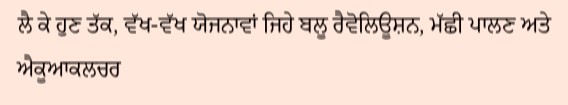ਲੈ ਕੇ ਹੁਣ ਤੱਕ, ਵੱਖ-ਵੱਖ ਯੋਜਨਾਵਾਂ ਜਿਹੇ ਬਲੂ ਰੈਵੋਲਿਊਸ਼ਨ, ਮੱਛੀ ਪਾਲਣ ਅਤੇ ਐਕੂਆਕਲਚਰ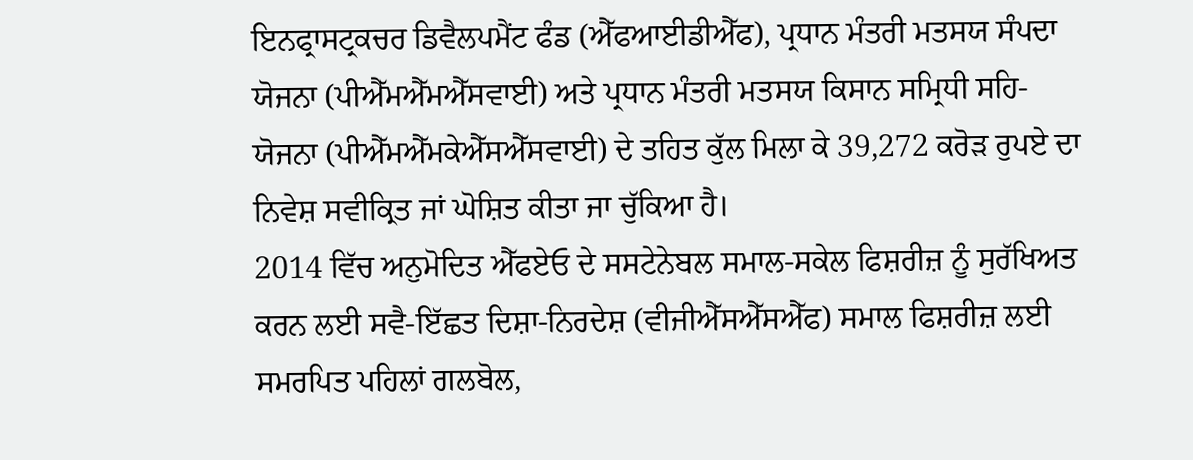ਇਨਫ੍ਰਾਸਟ੍ਰਕਚਰ ਡਿਵੈਲਪਮੈਂਟ ਫੰਡ (ਐੱਫਆਈਡੀਐੱਫ), ਪ੍ਰਧਾਨ ਮੰਤਰੀ ਮਤਸਯ ਸੰਪਦਾ ਯੋਜਨਾ (ਪੀਐੱਮਐੱਮਐੱਸਵਾਈ) ਅਤੇ ਪ੍ਰਧਾਨ ਮੰਤਰੀ ਮਤਸਯ ਕਿਸਾਨ ਸਮ੍ਰਿਧੀ ਸਹਿ-ਯੋਜਨਾ (ਪੀਐੱਮਐੱਮਕੇਐੱਸਐੱਸਵਾਈ) ਦੇ ਤਹਿਤ ਕੁੱਲ ਮਿਲਾ ਕੇ 39,272 ਕਰੋੜ ਰੁਪਏ ਦਾ ਨਿਵੇਸ਼ ਸਵੀਕ੍ਰਿਤ ਜਾਂ ਘੋਸ਼ਿਤ ਕੀਤਾ ਜਾ ਚੁੱਕਿਆ ਹੈ।
2014 ਵਿੱਚ ਅਨੁਮੋਦਿਤ ਐੱਫਏਓ ਦੇ ਸਸਟੇਨੇਬਲ ਸਮਾਲ-ਸਕੇਲ ਫਿਸ਼ਰੀਜ਼ ਨੂੰ ਸੁਰੱਖਿਅਤ ਕਰਨ ਲਈ ਸਵੈ-ਇੱਛਤ ਦਿਸ਼ਾ-ਨਿਰਦੇਸ਼ (ਵੀਜੀਐੱਸਐੱਸਐੱਫ) ਸਮਾਲ ਫਿਸ਼ਰੀਜ਼ ਲਈ ਸਮਰਪਿਤ ਪਹਿਲਾਂ ਗਲਬੋਲ,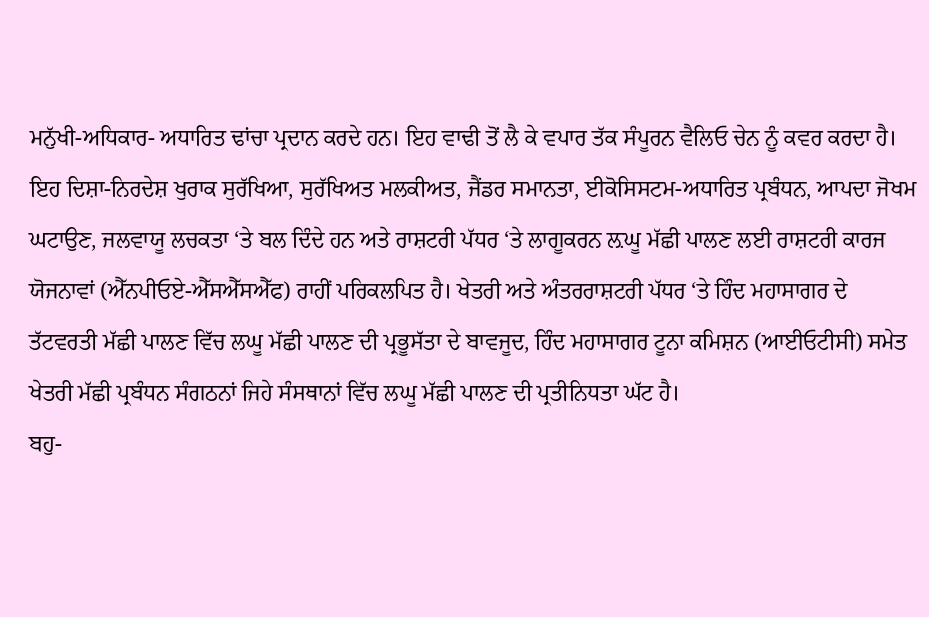ਮਨੁੱਖੀ-ਅਧਿਕਾਰ- ਅਧਾਰਿਤ ਢਾਂਚਾ ਪ੍ਰਦਾਨ ਕਰਦੇ ਹਨ। ਇਹ ਵਾਢੀ ਤੋਂ ਲੈ ਕੇ ਵਪਾਰ ਤੱਕ ਸੰਪੂਰਨ ਵੈਲਿਓ ਚੇਨ ਨੂੰ ਕਵਰ ਕਰਦਾ ਹੈ। ਇਹ ਦਿਸ਼ਾ-ਨਿਰਦੇਸ਼ ਖੁਰਾਕ ਸੁਰੱਖਿਆ, ਸੁਰੱਖਿਅਤ ਮਲਕੀਅਤ, ਜੈਂਡਰ ਸਮਾਨਤਾ, ਈਕੋਸਿਸਟਮ-ਅਧਾਰਿਤ ਪ੍ਰਬੰਧਨ, ਆਪਦਾ ਜੋਖਮ ਘਟਾਉਣ, ਜਲਵਾਯੂ ਲਚਕਤਾ ‘ਤੇ ਬਲ ਦਿੰਦੇ ਹਨ ਅਤੇ ਰਾਸ਼ਟਰੀ ਪੱਧਰ ‘ਤੇ ਲਾਗੂਕਰਨ ਲ਼ਘੂ ਮੱਛੀ ਪਾਲਣ ਲਈ ਰਾਸ਼ਟਰੀ ਕਾਰਜ ਯੋਜਨਾਵਾਂ (ਐੱਨਪੀਓਏ-ਐੱਸਐੱਸਐੱਫ) ਰਾਹੀਂ ਪਰਿਕਲਪਿਤ ਹੈ। ਖੇਤਰੀ ਅਤੇ ਅੰਤਰਰਾਸ਼ਟਰੀ ਪੱਧਰ ‘ਤੇ ਹਿੰਦ ਮਹਾਸਾਗਰ ਦੇ ਤੱਟਵਰਤੀ ਮੱਛੀ ਪਾਲਣ ਵਿੱਚ ਲਘੂ ਮੱਛੀ ਪਾਲਣ ਦੀ ਪ੍ਰਭੂਸੱਤਾ ਦੇ ਬਾਵਜੂਦ, ਹਿੰਦ ਮਹਾਸਾਗਰ ਟੂਨਾ ਕਮਿਸ਼ਨ (ਆਈਓਟੀਸੀ) ਸਮੇਤ ਖੇਤਰੀ ਮੱਛੀ ਪ੍ਰਬੰਧਨ ਸੰਗਠਨਾਂ ਜਿਹੇ ਸੰਸਥਾਨਾਂ ਵਿੱਚ ਲਘੂ ਮੱਛੀ ਪਾਲਣ ਦੀ ਪ੍ਰਤੀਨਿਧਤਾ ਘੱਟ ਹੈ।
ਬਹੁ-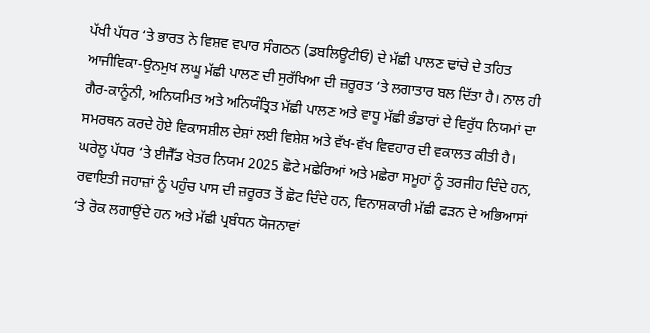ਪੱਖੀ ਪੱਧਰ ‘ਤੇ ਭਾਰਤ ਨੇ ਵਿਸ਼ਵ ਵਪਾਰ ਸੰਗਠਨ (ਡਬਲਿਊਟੀਓ) ਦੇ ਮੱਛੀ ਪਾਲਣ ਢਾਂਚੇ ਦੇ ਤਹਿਤ ਆਜੀਵਿਕਾ-ਉਨਮੁਖ ਲਘੂ ਮੱਛੀ ਪਾਲਣ ਦੀ ਸੁਰੱਖਿਆ ਦੀ ਜ਼ਰੂਰਤ ‘ਤੇ ਲਗਾਤਾਰ ਬਲ ਦਿੱਤਾ ਹੈ। ਨਾਲ ਹੀ ਗੈਰ-ਕਾਨੂੰਨੀ, ਅਨਿਯਮਿਤ ਅਤੇ ਅਨਿਯੰਤ੍ਰਿਤ ਮੱਛੀ ਪਾਲਣ ਅਤੇ ਵਾਧੂ ਮੱਛੀ ਭੰਡਾਰਾਂ ਦੇ ਵਿਰੁੱਧ ਨਿਯਮਾਂ ਦਾ ਸਮਰਥਨ ਕਰਦੇ ਹੋਏ ਵਿਕਾਸਸ਼ੀਲ ਦੇਸ਼ਾਂ ਲਈ ਵਿਸ਼ੇਸ਼ ਅਤੇ ਵੱਖ-ਵੱਖ ਵਿਵਹਾਰ ਦੀ ਵਕਾਲਤ ਕੀਤੀ ਹੈ। ਘਰੇਲੂ ਪੱਧਰ ‘ਤੇ ਈਜੈੱਡ ਖੇਤਰ ਨਿਯਮ 2025 ਛੋਟੇ ਮਛੇਰਿਆਂ ਅਤੇ ਮਛੇਰਾ ਸਮੂਹਾਂ ਨੂੰ ਤਰਜੀਹ ਦਿੰਦੇ ਹਨ, ਰਵਾਇਤੀ ਜਹਾਜ਼ਾਂ ਨੂੰ ਪਹੁੰਚ ਪਾਸ ਦੀ ਜ਼ਰੂਰਤ ਤੋਂ ਛੋਟ ਦਿੰਦੇ ਹਨ, ਵਿਨਾਸ਼ਕਾਰੀ ਮੱਛੀ ਫੜਨ ਦੇ ਅਭਿਆਸਾਂ ‘ਤੇ ਰੋਕ ਲਗਾਉਂਦੇ ਹਨ ਅਤੇ ਮੱਛੀ ਪ੍ਰਬੰਧਨ ਯੋਜਨਾਵਾਂ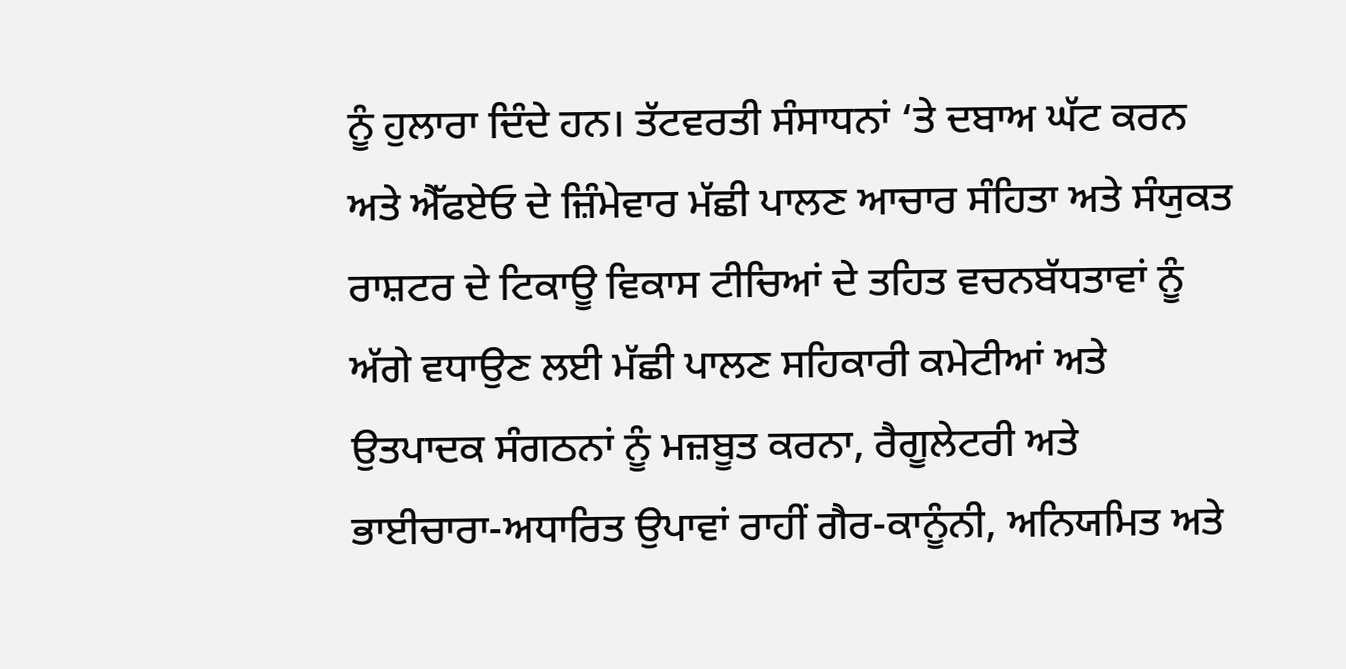ਨੂੰ ਹੁਲਾਰਾ ਦਿੰਦੇ ਹਨ। ਤੱਟਵਰਤੀ ਸੰਸਾਧਨਾਂ ‘ਤੇ ਦਬਾਅ ਘੱਟ ਕਰਨ ਅਤੇ ਐੱਫਏਓ ਦੇ ਜ਼ਿੰਮੇਵਾਰ ਮੱਛੀ ਪਾਲਣ ਆਚਾਰ ਸੰਹਿਤਾ ਅਤੇ ਸੰਯੁਕਤ ਰਾਸ਼ਟਰ ਦੇ ਟਿਕਾਊ ਵਿਕਾਸ ਟੀਚਿਆਂ ਦੇ ਤਹਿਤ ਵਚਨਬੱਧਤਾਵਾਂ ਨੂੰ ਅੱਗੇ ਵਧਾਉਣ ਲਈ ਮੱਛੀ ਪਾਲਣ ਸਹਿਕਾਰੀ ਕਮੇਟੀਆਂ ਅਤੇ ਉਤਪਾਦਕ ਸੰਗਠਨਾਂ ਨੂੰ ਮਜ਼ਬੂਤ ਕਰਨਾ, ਰੈਗੂਲੇਟਰੀ ਅਤੇ ਭਾਈਚਾਰਾ-ਅਧਾਰਿਤ ਉਪਾਵਾਂ ਰਾਹੀਂ ਗੈਰ-ਕਾਨੂੰਨੀ, ਅਨਿਯਮਿਤ ਅਤੇ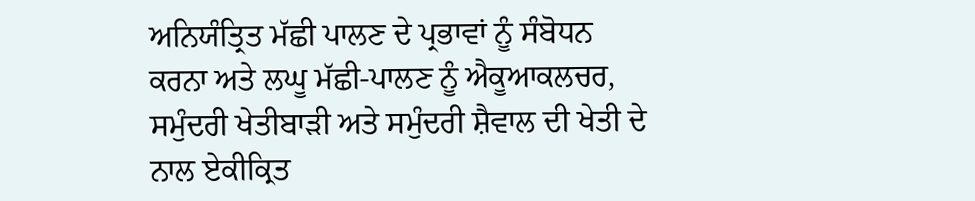ਅਨਿਯੰਤ੍ਰਿਤ ਮੱਛੀ ਪਾਲਣ ਦੇ ਪ੍ਰਭਾਵਾਂ ਨੂੰ ਸੰਬੋਧਨ ਕਰਨਾ ਅਤੇ ਲਘੂ ਮੱਛੀ-ਪਾਲਣ ਨੂੰ ਐਕੂਆਕਲਚਰ, ਸਮੁੰਦਰੀ ਖੇਤੀਬਾੜੀ ਅਤੇ ਸਮੁੰਦਰੀ ਸ਼ੈਵਾਲ ਦੀ ਖੇਤੀ ਦੇ ਨਾਲ ਏਕੀਕ੍ਰਿਤ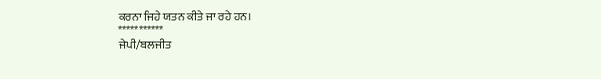ਕਰਨਾ ਜਿਹੇ ਯਤਨ ਕੀਤੇ ਜਾ ਰਹੇ ਹਨ।
***********
ਜੇਪੀ/ਬਲਜੀਤ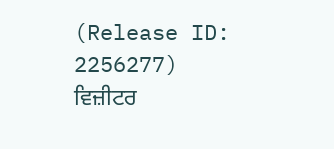(Release ID: 2256277)
ਵਿਜ਼ੀਟਰ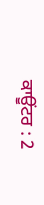ਕਾਊਂਟਰ : 2